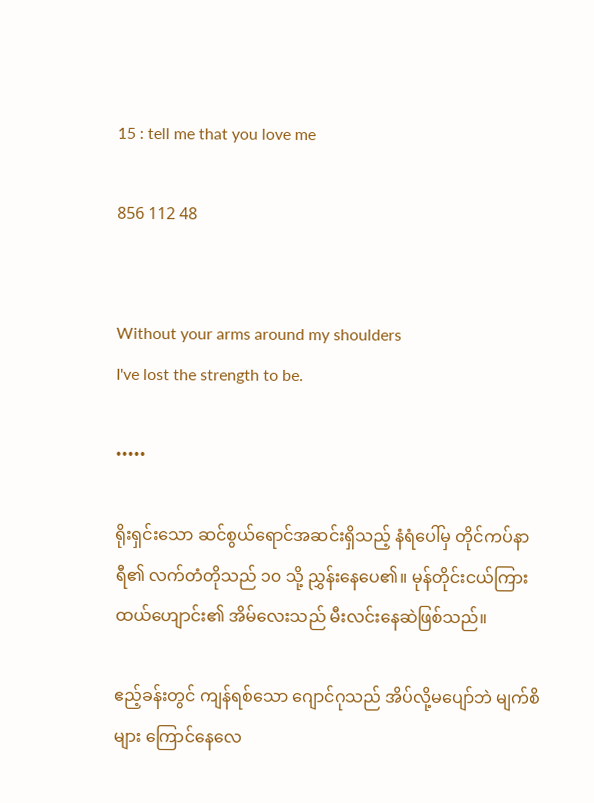15 : tell me that you love me

856 112 48


Without your arms around my shoulders
I've lost the strength to be.

•••••

ရိုးရှင်း‌သော ဆင်စွယ်ရောင်အဆင်းရှိသည့် နံရံပေါ်မှ တိုင်ကပ်နာရီ၏ လက်တံတိုသည် ၁၀ သို့ ညွှန်းနေပေ၏။ မုန်တိုင်းငယ်ကြား ထယ်ဟျောင်း၏ အိမ်လေးသည် မီးလင်းနေဆဲဖြစ်သည်။

ဧည့်ခန်းတွင် ကျန်ရစ်သော ဂျောင်ဂုသည် အိပ်လို့မပျော်ဘဲ မျက်စိများ ကြောင်နေလေ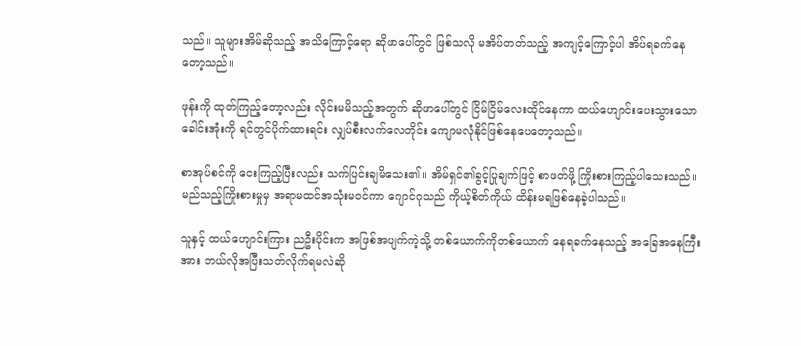သည်။ သူများအိမ်ဆိုသည့် အသိကြောင့်ရော ဆိုဖာပေါ်တွင် ဖြစ်သလို မအိပ်တတ်သည့် အကျင့်ကြောင့်ပါ အိပ်ရခက်နေတော့သည်။

ဖုန်းကို ထုတ်ကြည့်တော့လည်း လိုင်းမမိသည့်အတွက် ဆိုဖာပေါ်တွင် ငြိမ်ငြိမ်လေးထိုင်နေကာ ထယ်ဟျောင်းပေးသွားသော ခေါင်းအုံးကို ရင်တွင်ပိုက်ထားရင်း လျှပ်စီးလက်လေတိုင်း ကျောမလုံနိုင်ဖြစ်‌နေပေတော့သည်။

စာအုပ်စင်ကို ငေးကြည့်ပြီးလည်း သက်ပြင်းချမိသေး၏။ အိမ်ရှင်၏ခွင့်ပြုချက်ဖြင့် စာဖတ်ဖို့ ကြိုးစားကြည့်ပါသေးသည်။ မည်သည့်ကြိုးစားမှုမှ အရာမထင်အသုံးမဝင်ကာ ဂျောင်ဂုသည် ကိုယ့်စိတ်ကိုယ် ထိန်းမရဖြစ်နေခဲ့ပါသည်။

သူနှင့် ထယ်ဟျောင်းကြား ညဦးပိုင်းက အဖြစ်အပျက်ကဲ့သို့ တစ်ယောက်ကိုတစ်ယောက် နေရခက်နေသည့် အခြေအနေကြီးအား ဘယ်လိုအပြီးသတ်လိုက်ရမလဲဆို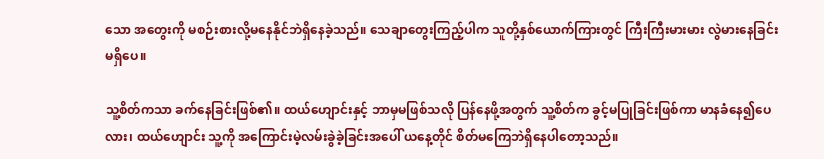သော အတွေးကို မစဉ်းစားလို့မနေနိုင်ဘဲရှိနေခဲ့သည်။ သေချာတွေးကြည့်ပါက သူတို့နှစ်ယောက်ကြားတွင် ကြီးကြီးမားမား လွဲမားနေခြင်း မရှိပေ။

သူ့စိတ်ကသာ ခက်နေခြင်းဖြစ်၏။ ထယ်ဟျောင်းနှင့် ဘာမှမဖြစ်သလို ပြန်နေဖို့အတွက် သူ့စိတ်က ခွင့်မပြုခြင်းဖြစ်ကာ မာနခံနေ၍ပေလား၊ ထယ်ဟျောင်း သူ့ကို အကြောင်းမဲ့လမ်းခွဲခဲ့ခြင်းအပေါ် ယနေ့တိုင် စိတ်မကြေဘဲရှိနေပါတော့သည်။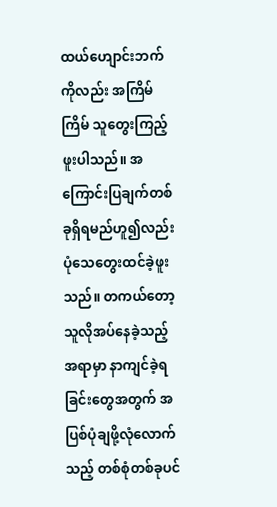ထယ်ဟျောင်းဘက်ကိုလည်း အကြိမ်ကြိမ် သူတွေးကြည့်ဖူးပါသည်။ အကြောင်းပြချက်တစ်ခုရှိရမည်ဟူ၍လည်း ပုံသေတွေးထင်ခဲ့ဖူးသည်။ တကယ်တော့ သူလိုအပ်နေခဲ့သည့်အရာမှာ နာကျင်ခဲ့ရခြင်းတွေအတွက် အပြစ်ပုံချဖို့လုံလောက်သည့် တစ်စုံတစ်ခုပင်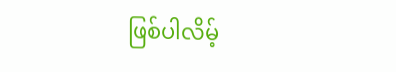ဖြစ်ပါလိမ့်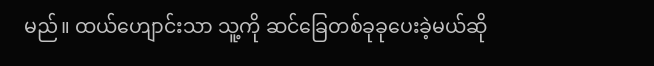မည်။ ထယ်ဟျောင်းသာ သူ့ကို ဆင်ခြေတစ်ခုခုပေးခဲ့မယ်ဆို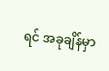ရင် အခုချိန်မှာ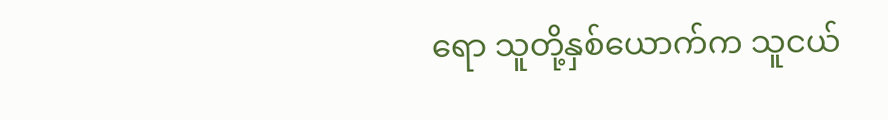ရော သူတို့နှစ်ယောက်က သူငယ်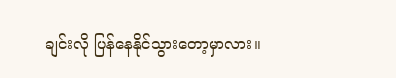ချင်းလို ပြန်နေနိုင်သွားတော့မှာလား။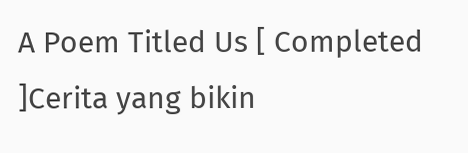A Poem Titled Us [ Completed ]Cerita yang bikin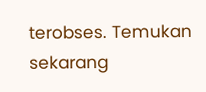terobses. Temukan sekarang